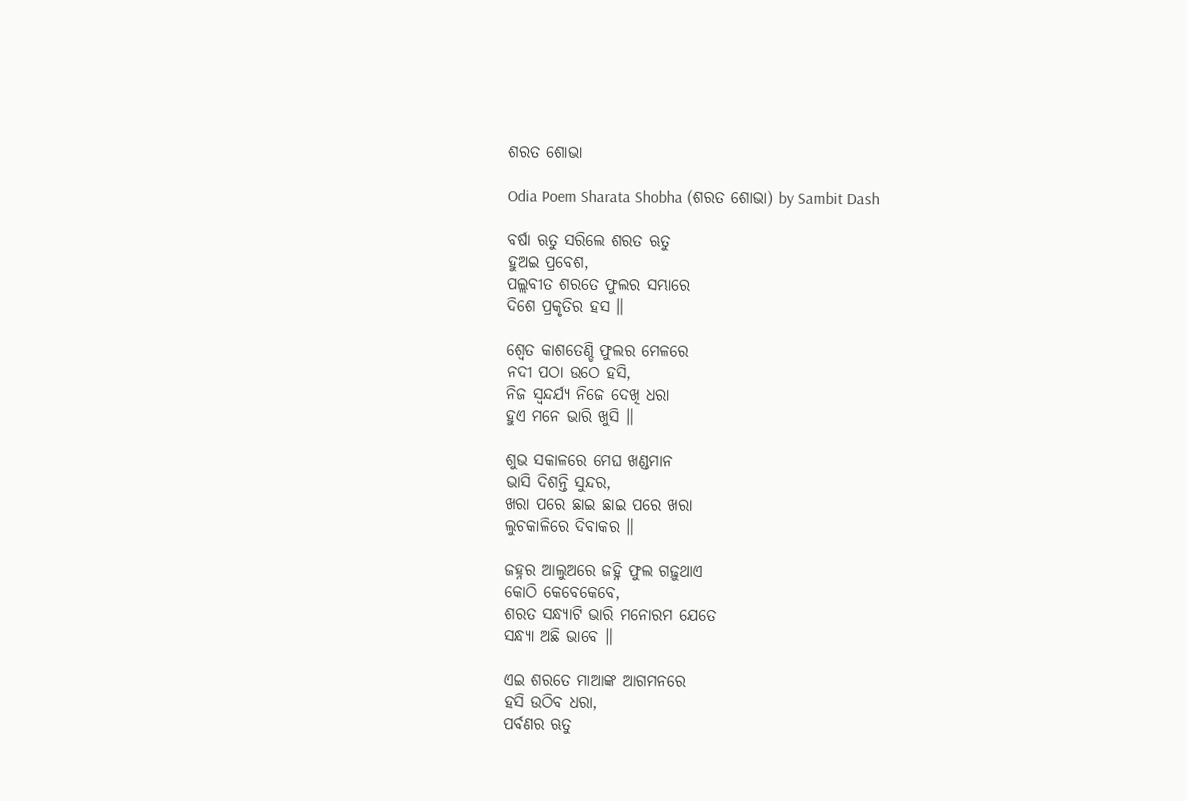ଶରତ ଶୋଭା

Odia Poem Sharata Shobha (ଶରତ ଶୋଭା) by Sambit Dash

ବର୍ଷା ଋତୁ ସରିଲେ ଶରତ ଋତୁ
ହୁଅଇ ପ୍ରବେଶ,
ପଲ୍ଲବୀତ ଶରତେ ଫୁଲର ସମ୍ଭାରେ
ଦିଶେ ପ୍ରକୃତିର ହସ ॥

ଶ୍ଵେତ କାଶତେଣ୍ଡି ଫୁଲର ମେଳରେ
ନଦୀ ପଠା ଉଠେ ହସି,
ନିଜ ସ୍ୱନ୍ଦର୍ଯ୍ୟ ନିଜେ ଦେଖି ଧରା
ହୁଏ ମନେ ଭାରି ଖୁସି ॥

ଶୁଭ ସକାଳରେ ମେଘ ଖଣ୍ଡମାନ
ଭାସି ଦିଶନ୍ତି ସୁନ୍ଦର,
ଖରା ପରେ ଛାଇ ଛାଇ ପରେ ଖରା
ଲୁଚକାଳିରେ ଦିବାକର ॥

ଜହ୍ନର ଆଲୁଅରେ ଜହ୍ନି ଫୁଲ ଗଢ଼ୁଥାଏ
କୋଠି କେବେକେବେ,
ଶରତ ସନ୍ଧ୍ୟାଟି ଭାରି ମନୋରମ ଯେତେ
ସନ୍ଧ୍ୟା ଅଛି ଭାବେ ॥

ଏଇ ଶରତେ ମାଆଙ୍କ ଆଗମନରେ
ହସି ଉଠିବ ଧରା,
ପର୍ବଣର ଋତୁ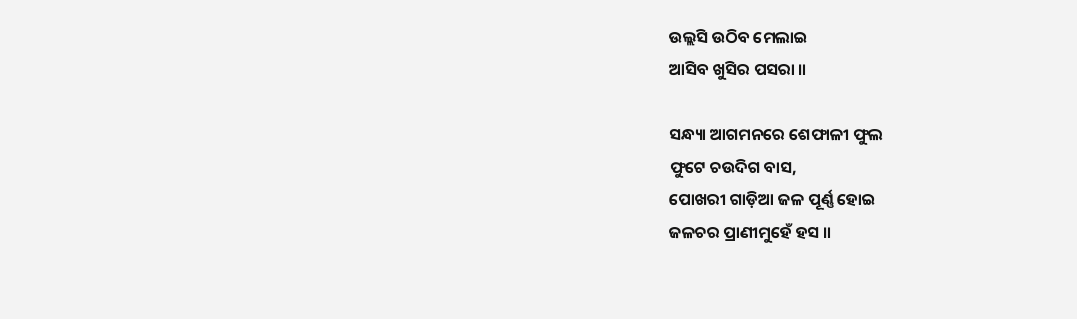ଉଲ୍ଲସି ଉଠିବ ମେଲାଇ
ଆସିବ ଖୁସିର ପସରା ॥

ସନ୍ଧ୍ୟା ଆଗମନରେ ଶେଫାଳୀ ଫୁଲ
ଫୁଟେ ଚଉଦିଗ ବାସ,
ପୋଖରୀ ଗାଡ଼ିଆ ଜଳ ପୂର୍ଣ୍ଣ ହୋଇ
ଜଳଚର ପ୍ରାଣୀମୁହେଁ ହସ ॥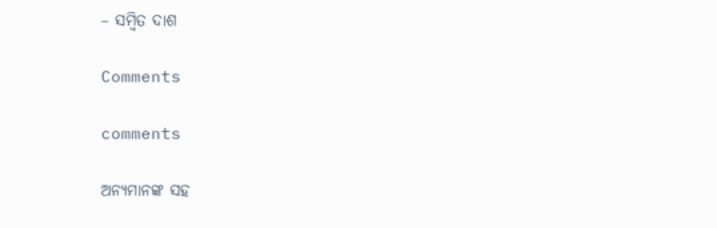– ସମ୍ବିତ ଦାଶ

Comments

comments

ଅନ୍ୟମାନଙ୍କ ସହ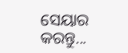ସେୟାର କରନ୍ତୁ...